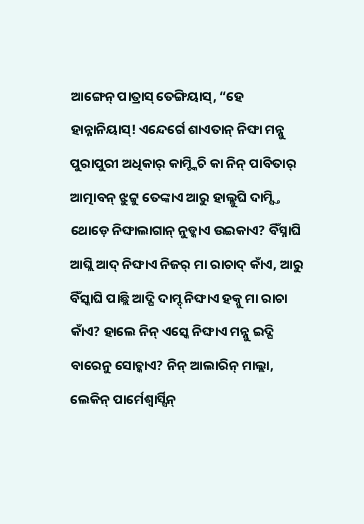ଆଙ୍ଗେନ୍ ପାତ୍ରାସ୍ ତେଙ୍ଗିୟାସ୍, “ହେ ହାନ୍ନାନିୟାସ୍! ଏନ୍ଦେର୍ଗେ ଶାଏତାନ୍ ନିଙ୍ଘା ମନ୍ନୁ ପୁରାପୁରୀ ଅଧିକାର୍ କାମ୍ଚ୍କିଚି କା ନିନ୍ ପାବିତାର୍ ଆତ୍ମାବନ୍ ଝୁଟ୍ଟୁ ତେଙ୍କାଏ ଆରୁ ହାଲ୍ଲୁଘି ଦାମ୍ସ୍ତି ଥୋଡ଼େ ନିଙ୍ଘାଲାଗାନ୍ ନୁଡ୍କାଏ ଉଇକାଏ? ବିଁସ୍ନାଘି ଆଘ୍ଲି ଆଦ୍ ନିଙ୍ଘାଏ ନିଜର୍ ମା ରାଚାଦ୍ କାଁଏ, ଆରୁ ବିଁସ୍କାଘି ପାଛ୍ଲି ଆଦ୍ଘି ଦାମ୍ଦ୍ ନିଙ୍ଘାଏ ହକ୍ନୁ ମା ରାଚା କାଁଏ? ହାଲେ ନିନ୍ ଏସ୍କେ ନିଙ୍ଘାଏ ମନ୍ନୁ ଇଦ୍ଘି ବାରେନୁ ସୋଚ୍କାଏ? ନିନ୍ ଆଲାରିନ୍ ମାଲ୍ଲା, ଲେକିନ୍ ପାର୍ମେଶ୍ୱାର୍ସ୍ସିନ୍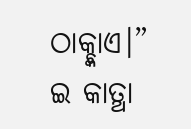ଠାକ୍ଚ୍କାଏ।” ଇ କାତ୍ଥା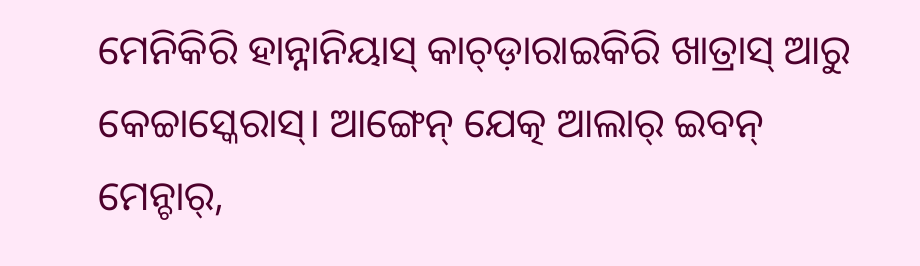ମେନିକିରି ହାନ୍ନାନିୟାସ୍ କାଚ୍ଡ଼ାରାଇକିରି ଖାତ୍ରାସ୍ ଆରୁ କେଚ୍ଚାସ୍କେରାସ୍। ଆଙ୍ଗେନ୍ ଯେତ୍କ ଆଲାର୍ ଇବନ୍ ମେନ୍ଚାର୍,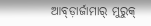ଆବ୍ଡ଼ାର୍ଜାମାର୍ ମୁରୁକ୍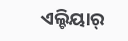ଏଲ୍ଚିୟାର୍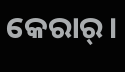କେରାର୍।